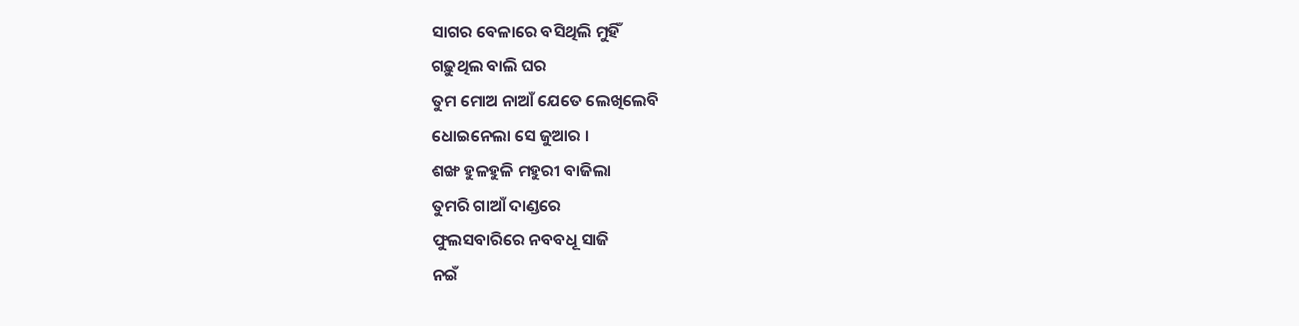ସାଗର ବେଳାରେ ବସିଥିଲି ମୁହିଁ
ଗଢ଼ୁଥିଲ ବାଲି ଘର
ତୁମ ମୋଅ ନାଆଁ ଯେତେ ଲେଖିଲେବି
ଧୋଇନେଲା ସେ ଜୁଆର ।
ଶଙ୍ଖ ହୁଳହୁଳି ମହୁରୀ ବାଜିଲା
ତୁମରି ଗାଆଁ ଦାଣ୍ଡରେ
ଫୁଲସବାରିରେ ନବବଧୂ ସାଜି
ନଇଁ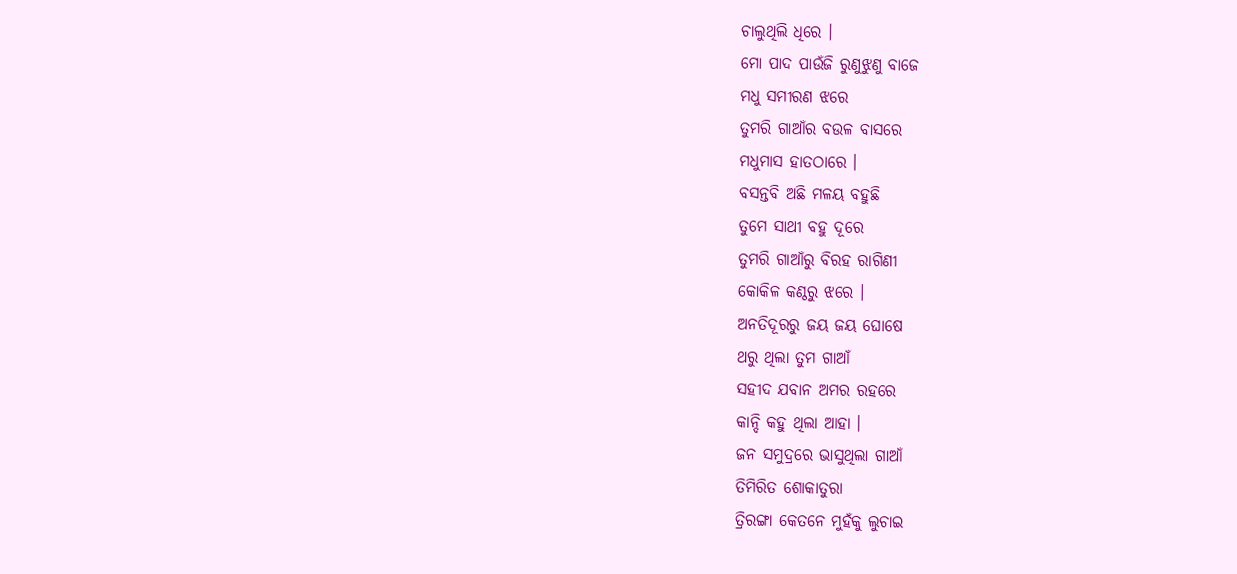ଚାଲୁଥିଲି ଧିରେ ।
ମୋ ପାଦ ପାଉଁଜି ରୁଣୁଝୁଣୁ ବାଜେ
ମଧୁ ସମୀରଣ ଝରେ
ତୁମରି ଗାଆଁର ବଉଳ ବାସରେ
ମଧୁମାସ ହାତଠାରେ ।
ବସନ୍ତବି ଅଛି ମଳୟ ବହୁଛି
ତୁମେ ସାଥୀ ବହୁ ଦୂରେ
ତୁମରି ଗାଆଁରୁ ବିରହ ରାଗିଣୀ
କୋକିଳ କଣ୍ଠରୁ ଝରେ ।
ଅନତିଦୂରରୁ ଜୟ ଜୟ ଘୋଷେ
ଥରୁ ଥିଲା ତୁମ ଗାଆଁ
ସହୀଦ ଯବାନ ଅମର ରହରେ
କାନ୍ଦି କହୁ ଥିଲା ଆହା ।
ଜନ ସମୁଦ୍ରରେ ଭାସୁଥିଲା ଗାଆଁ
ତିମିରିତ ଶୋକାତୁରା
ତ୍ରିରଙ୍ଗା କେତନେ ମୁହଁକୁ ଲୁଚାଇ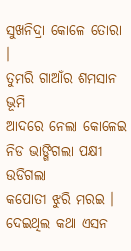ସୁଖନିଦ୍ରା କୋଳେ ତୋରା ।
ତୁମରି ଗାଆଁର ଶମସାନ ଭୂମି
ଆଦରେ ନେଲା କୋଳେଇ
ନିଡ ଭାଙ୍ଗିଗଲା ପକ୍ଷୀ ଉଡିଗଲା
କପୋତୀ ଝୁରି ମରଇ ।
ଦେଇଥିଲ କଥା ଏସନ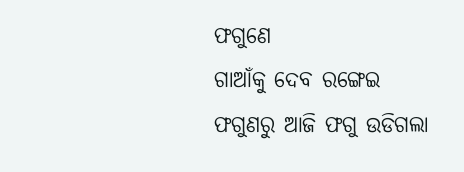ଫଗୁଣେ
ଗାଆଁକୁ ଦେବ ରଙ୍ଗେଇ
ଫଗୁଣରୁ ଆଜି ଫଗୁ ଉଡିଗଲା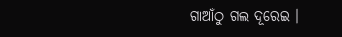ଗାଆଁଠୁ ଗଲ ଦୂରେଇ ।